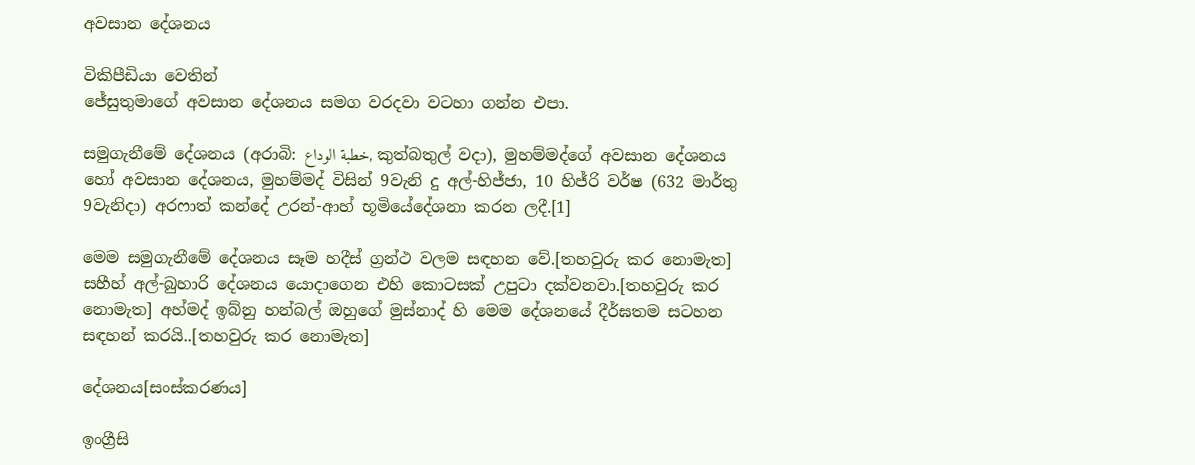අවසාන දේශනය

විකිපීඩියා වෙතින්
ජේසුතුමාගේ අවසාන දේශනය සමග වරදවා වටහා ගන්න එපා.

සමුගැනීමේ දේශනය (අරාබි: خطبة الوداع, කුත්බතුල් වදා), මුහම්මද්ගේ අවසාන දේශනය හෝ අවසාන දේශනය, මුහම්මද් විසින් 9වැනි දු අල්-හිජ්ජා, 10 හිජ්රි වර්ෂ (632 මාර්තු 9වැනිදා) අරෆාත් කන්දේ උරන්-ආහ් භූමියේදේශනා කරන ලදී.[1]

මෙම සමුගැනීමේ දේශනය සෑම හදීස් ග්‍රන්ථ වලම සඳහන වේ.[තහවුරු කර නොමැත] සහීහ් අල්-බුහාරි දේශනය යොදාගෙන එහි කොටසක් උපුටා දක්වනවා.[තහවුරු කර නොමැත] අහ්මද් ඉබ්නු හන්බල් ඔහුගේ මුස්නාද් හි මෙම දේශනයේ දීර්ඝතම සටහන සඳහන් කරයි..[තහවුරු කර නොමැත]

දේශනය[සංස්කරණය]

ඉංග්‍රීසි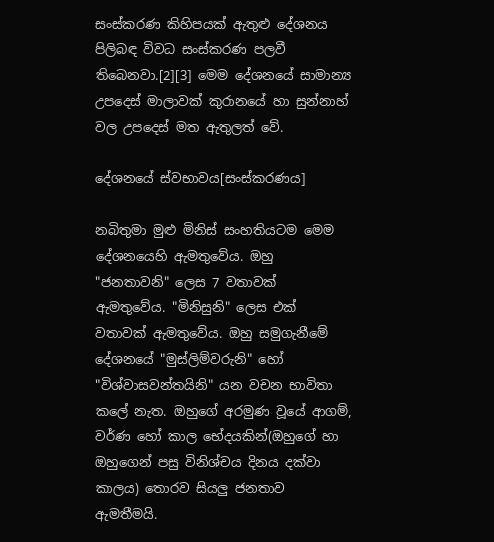සංස්කරණ කිහිපයක් ඇතුළු දේශනය පිලිබඳ විවධ සංස්කරණ පලවී තිබෙනවා.[2][3] මෙම දේශනයේ සාමාන්‍ය උපදෙස් මාලාවක් කුරානයේ හා සුන්නාහ් වල උපදෙස් මත ඇතුලත් වේ.

දේශනයේ ස්වභාවය[සංස්කරණය]

නබිතුමා මුළු මිනිස් සංහතියටම මෙම දේශනයෙහි ඇමතුවේය. ඔහු "ජනතාවනි" ලෙස 7 වතාවක් ඇමතුවේය. "මිනිසුනි" ලෙස එක් වතාවක් ඇමතුවේය. ඔහු සමුගැනීමේ දේශනයේ "මුස්ලිම්වරුනි" හෝ "විශ්වාසවන්තයිනි" යන වචන භාවිතා කලේ නැත. ඔහුගේ අරමුණ වූයේ ආගම්, වර්ණ හෝ කාල භේදයකින්(ඔහුගේ හා ඔහුගෙන් පසු විනිශ්චය දිනය දක්වා කාලය) තොරව සියලු ජනතාව ඇමතීමයි.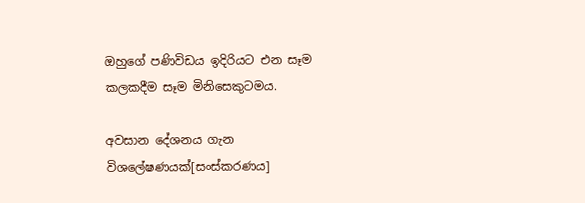ඔහුගේ පණිවිඩය ඉදිරියට එන සෑම කලකදීම සෑම මිනිසෙකුටමය.

අවසාන දේශනය ගැන විශලේෂණයක්[සංස්කරණය]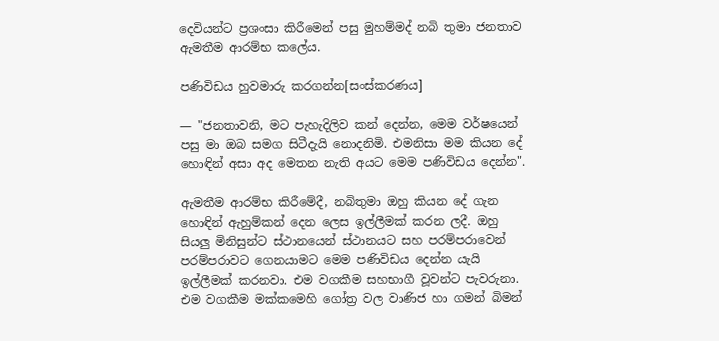දෙවියන්ට ප්‍රශංසා කිරීමෙන් පසු මුහම්මද් නබි තුමා ජනතාව ඇමතීම ආරම්භ කලේය.

පණිවිඩය හුවමාරු කරගන්න[සංස්කරණය]

— "ජනතාවනි, මට පැහැදිලිව කන් දෙන්න, මෙම වර්ෂයෙන් පසු මා ඔබ සමග සිටීදැයි නොදනිමි. එමනිසා මම කියන දේ හොඳින් අසා අද මෙතන නැති අයට මෙම පණිවිඩය දෙන්න".

ඇමතීම ආරම්භ කිරීමේදී, නබිතුමා ඔහු කියන දේ ගැන හොඳින් ඇහුම්කන් දෙන ලෙස ඉල්ලීමක් කරන ලදී. ඔහු සියලු මිනිසුන්ට ස්ථානයෙන් ස්ථානයට සහ පරම්පරාවෙන් පරම්පරාවට ගෙනයාමට මෙම පණිවිඩය දෙන්න යැයි ඉල්ලීමක් කරනවා. එම වගකීම සහභාගී වූවන්ට පැවරුනා. එම වගකීම මක්කමෙහි ගෝත්‍ර වල වාණිජ හා ගමන් බිමන්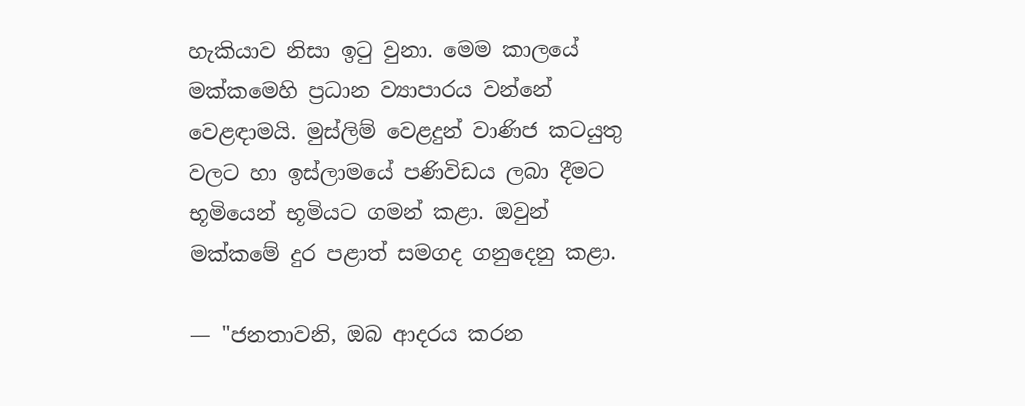හැකියාව නිසා ඉටු වුනා. මෙම කාලයේ මක්කමෙහි ප්‍රධාන ව්‍යාපාරය වන්නේ වෙළඳාමයි. මුස්ලිම් වෙළදුන් වාණිජ කටයුතු වලට හා ඉස්ලාමයේ පණිවිඩය ලබා දීමට භූමියෙන් භූමියට ගමන් කළා. ඔවුන් මක්කමේ දුර පළාත් සමගද ගනුදෙනු කළා.

— "ජනතාවනි, ඔබ ආදරය කරන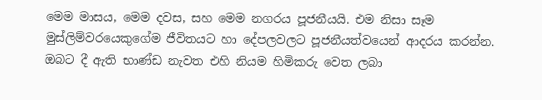මෙම මාසය, මෙම දවස, සහ මෙම නගරය පූජනීයයි. එම නිසා සෑම මුස්ලිම්වරයෙකුගේම ජීවිතයට හා දේපලවලට පූජනීයත්වයෙන් ආදරය කරන්න. ඔබට දී ඇති භාණ්ඩ නැවත එහි නියම හිමිකරු වෙත ලබා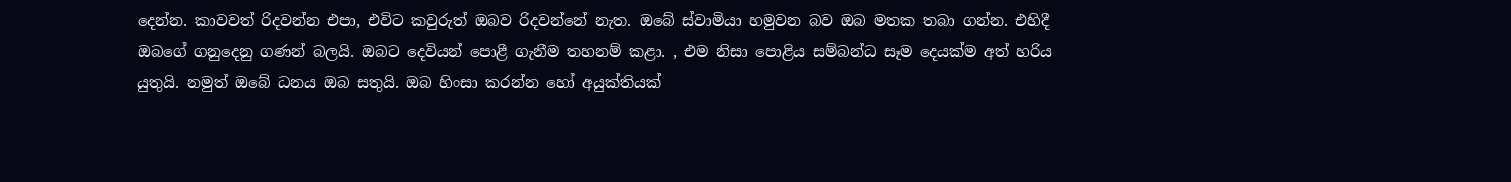දෙන්න. කාවවත් රිදවන්න එපා, එවිට කවුරුත් ඔබව රිදවන්නේ නැත. ඔබේ ස්වාමියා හමුවන බව ඔබ මතක තබා ගන්න. එහිදී ඔබගේ ගනුදෙනු ගණන් බලයි. ඔබට දෙවියන් පොළී ගැනීම තහනම් කළා. , එම නිසා පොළිය සම්බන්ධ සෑම දෙයක්ම අත් හරිය යුතුයි. නමුත් ඔබේ ධනය ඔබ සතුයි. ඔබ හිංසා කරන්න හෝ අයුක්තියක්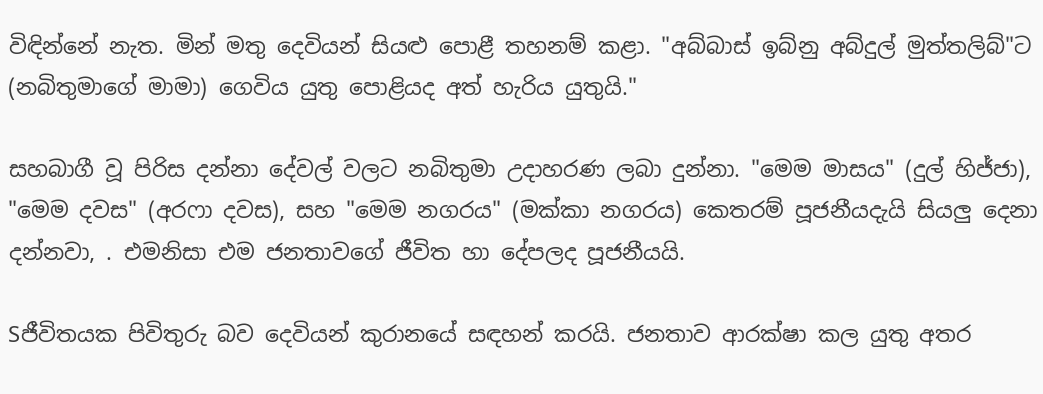විඳින්නේ නැත. මින් මතු දෙවියන් සියළු පොළී තහනම් කළා. "අබ්බාස් ඉබ්නු අබ්දුල් මුත්තලිබ්"ට (නබිතුමාගේ මාමා) ගෙවිය යුතු පොළියද අත් හැරිය යුතුයි."

සහබාගී වූ පිරිස දන්නා දේවල් වලට නබිතුමා උදාහරණ ලබා දුන්නා. "මෙම මාසය" (දුල් හිජ්ජා), "මෙම දවස" (අරෆා දවස), සහ "මෙම නගරය" (මක්කා නගරය) කෙතරම් පූජනීයදැයි සියලු දෙනා දන්නවා, . එමනිසා එම ජනතාවගේ ජීවිත හා දේපලද පූජනීයයි.

Sජීවිතයක පිවිතුරු බව දෙවියන් කුරානයේ සඳහන් කරයි. ජනතාව ආරක්ෂා කල යුතු අතර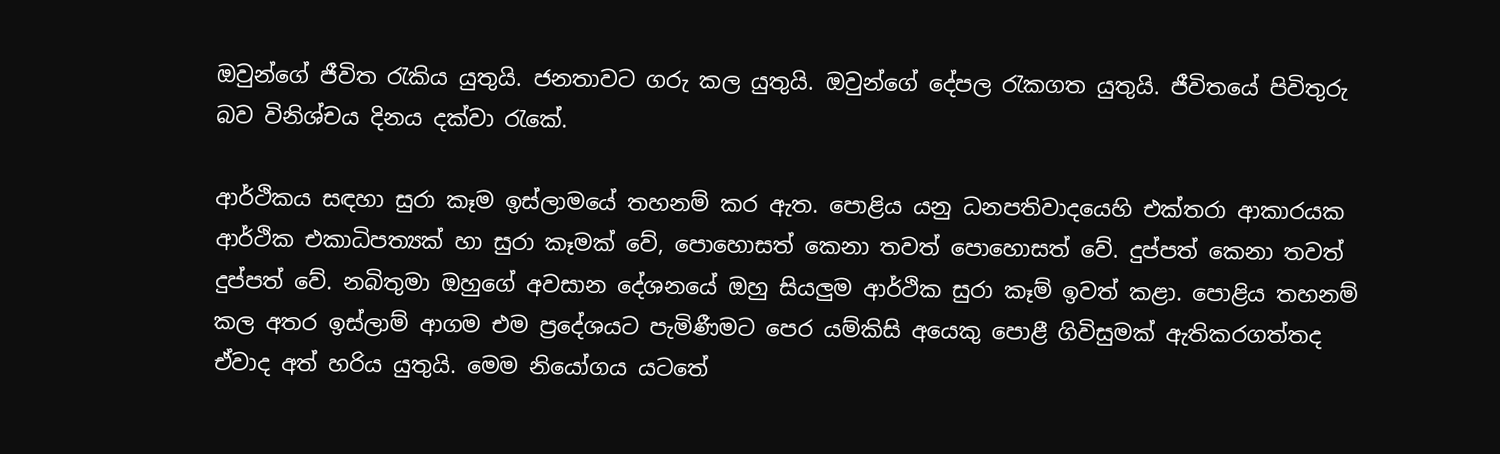ඔවුන්ගේ ජීවිත රැකිය යුතුයි. ජනතාවට ගරු කල යුතුයි. ඔවුන්ගේ දේපල රැකගත යුතුයි. ජීවිතයේ පිවිතුරු බව විනිශ්චය දිනය දක්වා රැකේ.

ආර්ථිකය සඳහා සුරා කෑම ඉස්ලාමයේ තහනම් කර ඇත. පොළිය යනු ධනපතිවාදයෙහි එක්තරා ආකාරයක ආර්ථික එකාධිපත්‍යක් හා සුරා කෑමක් වේ, පොහොසත් කෙනා තවත් පොහොසත් වේ. දුප්පත් කෙනා තවත් දුප්පත් වේ. නබිතුමා ඔහුගේ අවසාන දේශනයේ ඔහු සියලුම ආර්ථික සුරා කෑම් ඉවත් කළා. පොළිය තහනම් කල අතර ඉස්ලාම් ආගම එම ප්‍රදේශයට පැමිණීමට පෙර යම්කිසි අයෙකු පොළී ගිවිසුමක් ඇතිකරගත්තද ඒවාද අත් හරිය යුතුයි. මෙම නියෝගය යටතේ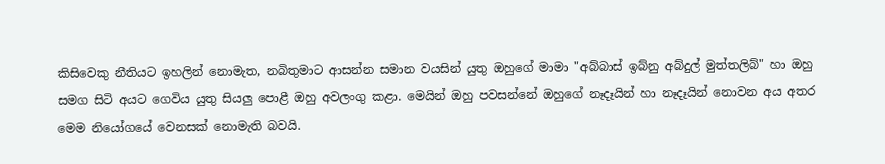කිසිවෙකු නීතියට ඉහලින් නොමැත, නබිතුමාට ආසන්න සමාන වයසින් යුතු ඔහුගේ මාමා "අබ්බාස් ඉබ්නු අබ්දුල් මුත්තලිබ්" හා ඔහු සමග සිටි අයට ගෙවිය යුතු සියලු පොළී ඔහු අවලංගු කළා. මෙයින් ඔහු පවසන්නේ ඔහුගේ නෑදෑයින් හා නෑදෑයින් නොවන අය අතර මෙම නියෝගයේ වෙනසක් නොමැති බවයි.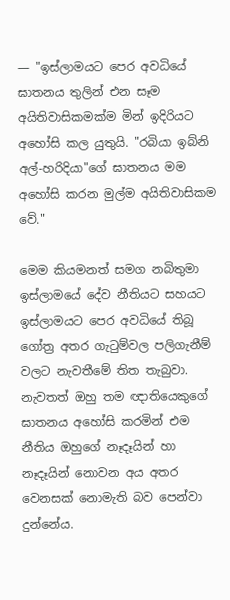— "ඉස්ලාමයට පෙර අවධියේ ඝාතනය තුලින් එන සෑම අයිතිවාසිකමක්ම මින් ඉදිරියට අහෝසි කල යුතුයි. "රබියා ඉබ්නි අල්-හරිදියා"ගේ ඝාතනය මම අහෝසි කරන මුල්ම අයිතිවාසිකම වේ."

මෙම කියමනත් සමග නබිතුමා ඉස්ලාමයේ දේව නීතියට සහයට ඉස්ලාමයට පෙර අවධියේ තිබූ ගෝත්‍ර අතර ගැටුම්වල පලිගැනීම් වලට නැවතීමේ තිත තැබුවා. නැවතත් ඔහු තම ඥාතියෙකුගේ ඝාතනය අහෝසි කරමින් එම නීතිය ඔහුගේ නෑදෑයින් හා නෑදෑයින් නොවන අය අතර වෙනසක් නොමැති බව පෙන්වා දුන්නේය.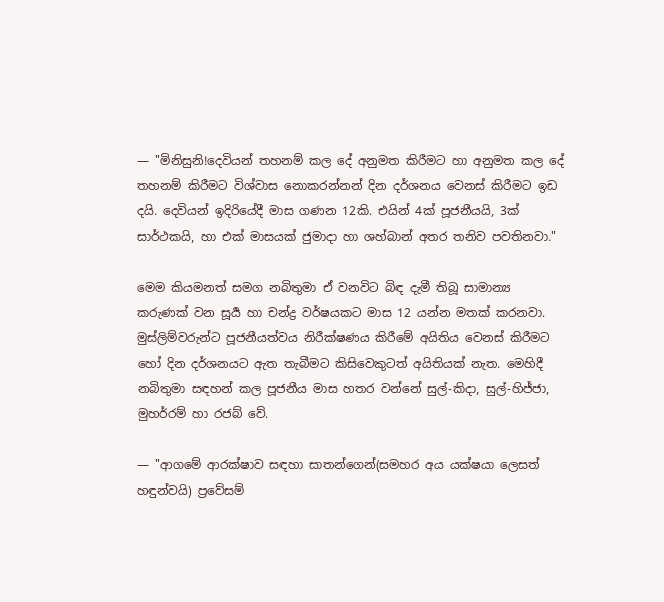— "මිනිසුනි!දෙවියන් තහනම් කල දේ අනුමත කිරීමට හා අනුමත කල දේ තහනම් කිරීමට විශ්වාස නොකරන්නන් දින දර්ශනය වෙනස් කිරීමට ඉඩ දයි. දෙවියන් ඉදිරියේදී මාස ගණන 12කි. එයින් 4ක් පූජනීයයි, 3ක් සාර්ථකයි, හා එක් මාසයක් ජුමාදා හා ශහ්බාන් අතර තනිව පවතිනවා."

මෙම කියමනත් සමග නබිතුමා ඒ වනවිට බිඳ දැමී තිබූ සාමාන්‍ය කරුණක් වන සූර්‍ය හා චන්ද්‍ර වර්ෂයකට මාස 12 යන්න මතක් කරනවා. මුස්ලිම්වරුන්ට පූජනීයත්වය නිරීක්ෂණය කිරීමේ අයිතිය වෙනස් කිරීමට හෝ දින දර්ශනයට ඇත තැබීමට කිසිවෙකුටත් අයිතියක් නැත. මෙහිදී නබිතුමා සඳහන් කල පූජනීය මාස හතර වන්නේ සුල්-කිදා, සුල්-හිජ්ජා, මුහර්රම් හා රජබ් වේ.

— "ආගමේ ආරක්ෂාව සඳහා සාතන්ගෙන්(සමහර අය යක්ෂයා ලෙසත් හඳුන්වයි) ප්‍රවේසම්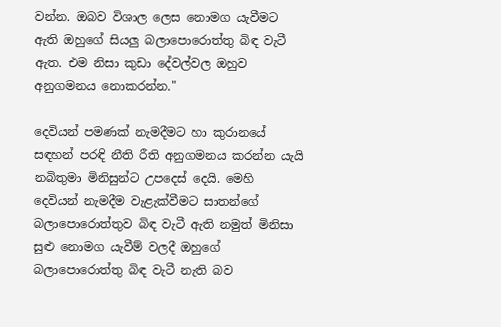වන්න. ඔබව විශාල ලෙස නොමග යැවීමට ඇති ඔහුගේ සියලු බලාපොරොත්තු බිඳ වැටී ඇත. එම නිසා කුඩා දේවල්වල ඔහුව අනුගමනය නොකරන්න."

දෙවියන් පමණක් නැමදීමට හා කුරානයේ සඳහන් පරඳි නීති රීති අනුගමනය කරන්න යැයි නබිතුමා මිනිසුන්ට උපදෙස් දෙයි. මෙහි දෙවියන් නැමදීම වැළැක්වීමට සාතන්ගේ බලාපොරොත්තුව බිඳ වැටී ඇති නමුත් මිනිසා සුළු නොමග යැවීම් වලදී ඔහුගේ බලාපොරොත්තු බිඳ වැටී නැති බව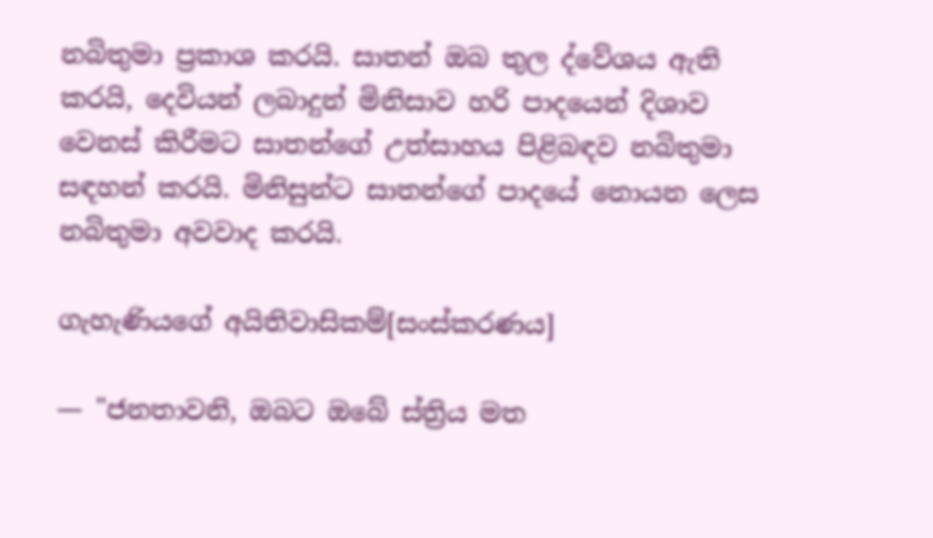නබිතුමා ප්‍රකාශ කරයි. සාතන් ඔබ තුල ද්වේශය ඇති කරයි, දෙවියන් ලබාදුන් මිනිසාව හරි පාදයෙන් දිශාව වෙනස් කිරීමට සාතන්ගේ උත්සාහය පිළිබඳව නබිතුමා සඳහන් කරයි. මිනිසුන්ට සාතන්ගේ පාදයේ නොයන ලෙස නබිතුමා අවවාද කරයි.

ගැහැණියගේ අයිතිවාසිකම්[සංස්කරණය]

— "ජනතාවනි, ඔබට ඔබේ ස්ත්‍රිය මත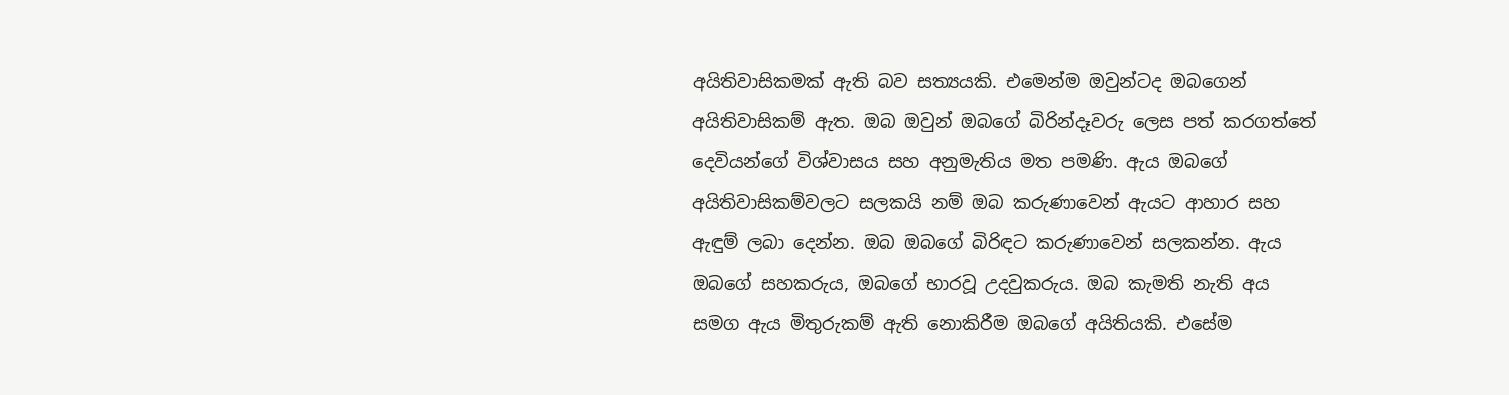අයිතිවාසිකමක් ඇති බව සත්‍යයකි. එමෙන්ම ඔවුන්ටද ඔබගෙන් අයිතිවාසිකම් ඇත. ඔබ ඔවුන් ඔබගේ බිරින්දෑවරු ලෙස පත් කරගත්තේ දෙවියන්ගේ විශ්වාසය සහ අනුමැතිය මත පමණි. ඇය ඔබගේ අයිතිවාසිකම්වලට සලකයි නම් ඔබ කරුණාවෙන් ඇයට ආහාර සහ ඇඳුම් ලබා දෙන්න. ඔබ ඔබගේ බිරිඳට කරුණාවෙන් සලකන්න. ඇය ඔබගේ සහකරුය, ඔබගේ භාරවූ උදවුකරුය. ඔබ කැමති නැති අය සමග ඇය මිතුරුකම් ඇති නොකිරීම ඔබගේ අයිතියකි. එසේම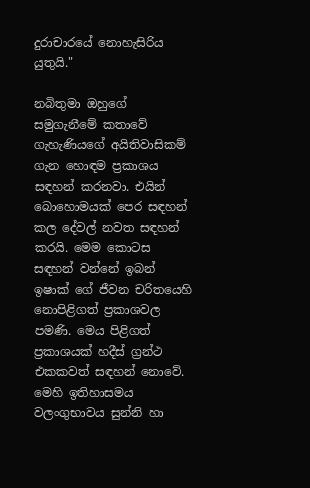දුරාචාරයේ නොහැසිරිය යුතුයි."

නබිතුමා ඔහුගේ සමුගැනීමේ කතාවේ ගැහැණියගේ අයිතිවාසිකම් ගැන හොඳම ප්‍රකාශය සඳහන් කරනවා. එයින් බොහොමයක් පෙර සඳහන් කල දේවල් නවත සඳහන් කරයි. මෙම කොටස සඳහන් වන්නේ ඉබන් ඉෂාක් ගේ ජීවන චරිතයෙහි නොපිළිගත් ප්‍රකාශවල පමණි. මෙය පිළිගත් ප්‍රකාශයක් හදීස් ග්‍රන්ථ එකකවත් සඳහන් නොවේ. මෙහි ඉතිහාසමය වලංගුභාවය සුන්නි හා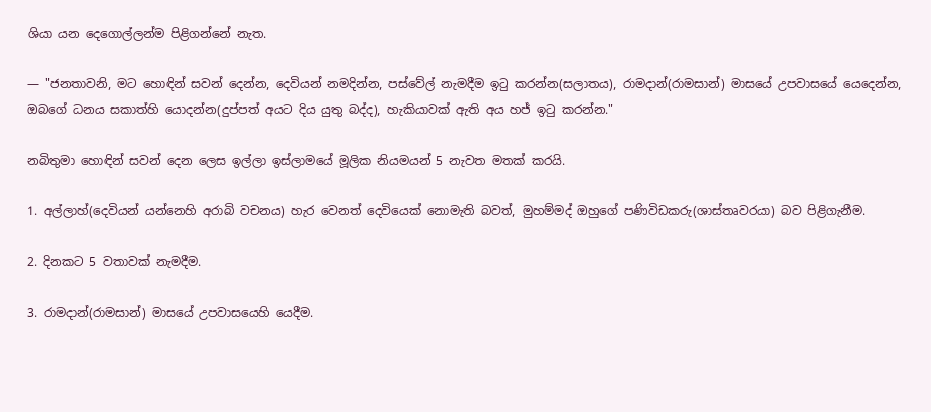ශියා යන දෙගොල්ලන්ම පිළිගන්නේ නැත.

— "ජනතාවනි, මට හොඳින් සවන් දෙන්න, දෙවියන් නමදින්න, පස්වේල් නැමදීම ඉටු කරන්න(සලාතය), රාමදාන්(රාමසාන්) මාසයේ උපවාසයේ යෙදෙන්න, ඔබගේ ධනය සකාත්හි යොදන්න(දුප්පත් අයට දිය යුතු බද්ද), හැකියාවක් ඇති අය හජ් ඉටු කරන්න."

නබිතුමා හොඳින් සවන් දෙන ලෙස ඉල්ලා ඉස්ලාමයේ මූලික නියමයන් 5 නැවත මතක් කරයි.

1. අල්ලාහ්(දෙවියන් යන්නෙහි අරාබි වචනය) හැර වෙනත් දෙවියෙක් නොමැති බවත්, මුහම්මද් ඔහුගේ පණිවිඩකරු(ශාස්තෘවරයා) බව පිළිගැනීම.

2. දිනකට 5 වතාවක් නැමදීම.

3. රාමදාන්(රාමසාන්) මාසයේ උපවාසයෙහි යෙදීම.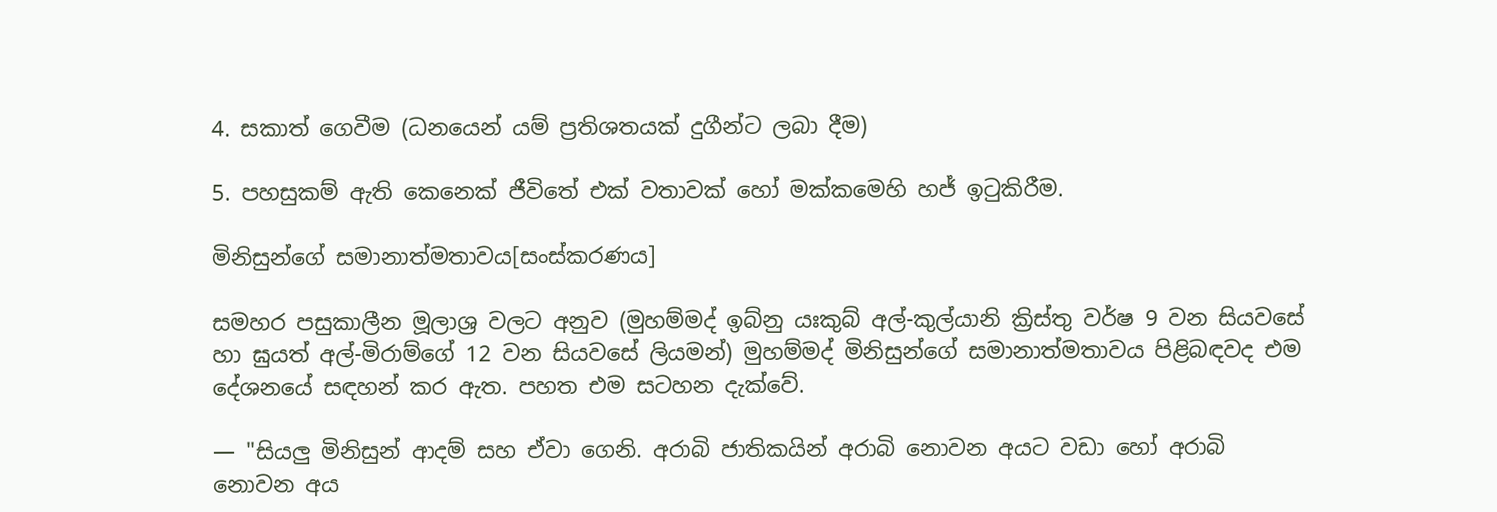4. සකාත් ගෙවීම (ධනයෙන් යම් ප්‍රතිශතයක් දුගීන්ට ලබා දීම)

5. පහසුකම් ඇති කෙනෙක් ජීවිතේ එක් වතාවක් හෝ මක්කමෙහි හජ් ඉටුකිරීම.

මිනිසුන්ගේ සමානාත්මතාවය[සංස්කරණය]

සමහර පසුකාලීන මූලාශ්‍ර වලට අනුව (මුහම්මද් ඉබ්නු යඃකුබ් අල්-කුල්යානි ක්‍රිස්තු වර්ෂ 9 වන සියවසේ හා ඝුයත් අල්-මිරාම්ගේ 12 වන සියවසේ ලියමන්) මුහම්මද් මිනිසුන්ගේ සමානාත්මතාවය පිළිබඳවද එම දේශනයේ සඳහන් කර ඇත. පහත එම සටහන දැක්වේ.

— "සියලු මිනිසුන් ආදම් සහ ඒවා ගෙනි. අරාබි ජාතිකයින් අරාබි නොවන අයට වඩා හෝ අරාබි නොවන අය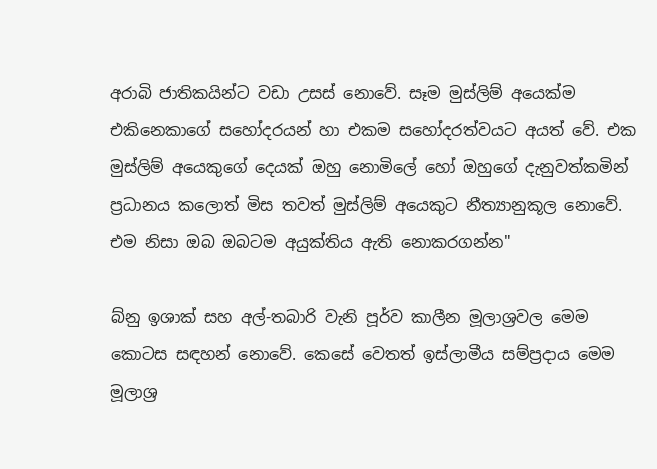අරාබි ජාතිකයින්ට වඩා උසස් නොවේ. සෑම මුස්ලිම් අයෙක්ම එකිනෙකාගේ සහෝදරයන් හා එකම සහෝදරත්වයට අයත් වේ. එක මුස්ලිම් අයෙකුගේ දෙයක් ඔහු නොමිලේ හෝ ඔහුගේ දැනුවත්කමින් ප්‍රධානය කලොත් මිස තවත් මුස්ලිම් අයෙකුට නීත්‍යානුකූල නොවේ. එම නිසා ඔබ ඔබටම අයුක්තිය ඇති නොකරගන්න"

බ්නු ඉශාක් සහ අල්-තබාරි වැනි පූර්ව කාලීන මූලාශ්‍රවල මෙම කොටස සඳහන් නොවේ. කෙසේ වෙතත් ඉස්ලාමීය සම්ප්‍රදාය මෙම මූලාශ්‍ර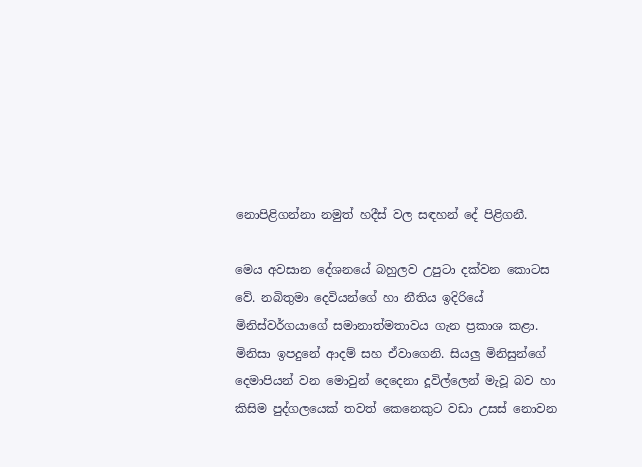නොපිළිගන්නා නමුත් හදීස් වල සඳහන් දේ පිළිගනී.

මෙය අවසාන දේශනයේ බහුලව උපුටා දක්වන කොටස වේ. නබිතුමා දෙවියන්ගේ හා නීතිය ඉදිරියේ මිනිස්වර්ගයාගේ සමානාත්මතාවය ගැන ප්‍රකාශ කළා. මිනිසා ඉපදුනේ ආදම් සහ ඒවාගෙනි. සියලු මිනිසුන්ගේ දෙමාපියන් වන මොවුන් දෙදෙනා දූවිල්ලෙන් මැවූ බව හා කිසිම පුද්ගලයෙක් තවත් කෙනෙකුට වඩා උසස් නොවන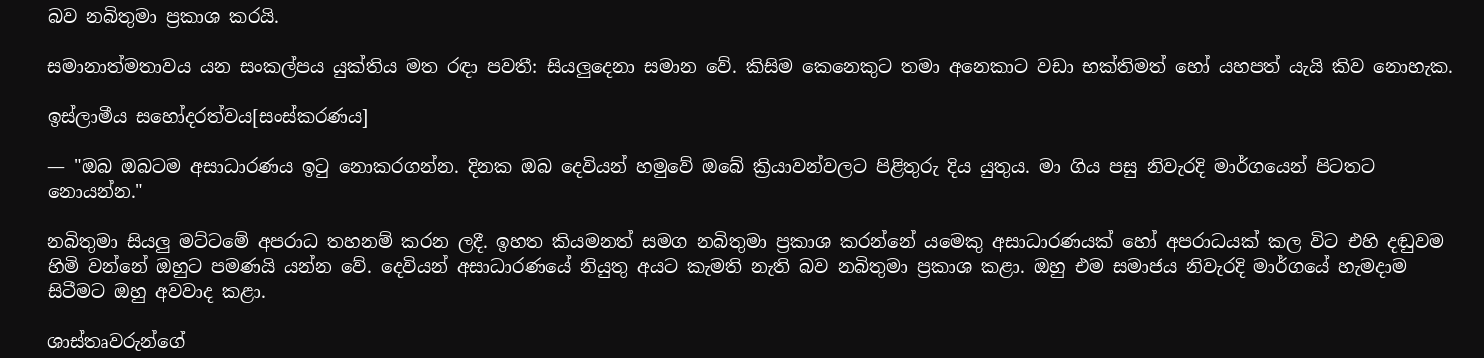බව නබිතුමා ප්‍රකාශ කරයි.

සමානාත්මතාවය යන සංකල්පය යුක්තිය මත රඳා පවතී: සියලුදෙනා සමාන වේ. කිසිම කෙනෙකුට තමා අනෙකාට වඩා භක්තිමත් හෝ යහපත් යැයි කිව නොහැක.

ඉස්ලාමීය සහෝදරත්වය[සංස්කරණය]

— "ඔබ ඔබටම අසාධාරණය ඉටු නොකරගන්න. දිනක ඔබ දෙවියන් හමුවේ ඔබේ ක්‍රියාවන්වලට පිළිතුරු දිය යුතුය. මා ගිය පසු නිවැරදි මාර්ගයෙන් පිටතට නොයන්න."

නබිතුමා සියලු මට්ටමේ අපරාධ තහනම් කරන ලදී. ඉහත කියමනත් සමග නබිතුමා ප්‍රකාශ කරන්නේ යමෙකු අසාධාරණයක් හෝ අපරාධයක් කල විට එහි දඬුවම හිමි වන්නේ ඔහුට පමණයි යන්න වේ. දෙවියන් අසාධාරණයේ නියුතු අයට කැමති නැති බව නබිතුමා ප්‍රකාශ කළා. ඔහු එම සමාජය නිවැරදි මාර්ගයේ හැමදාම සිටීමට ඔහු අවවාද කළා.

ශාස්තෘවරුන්ගේ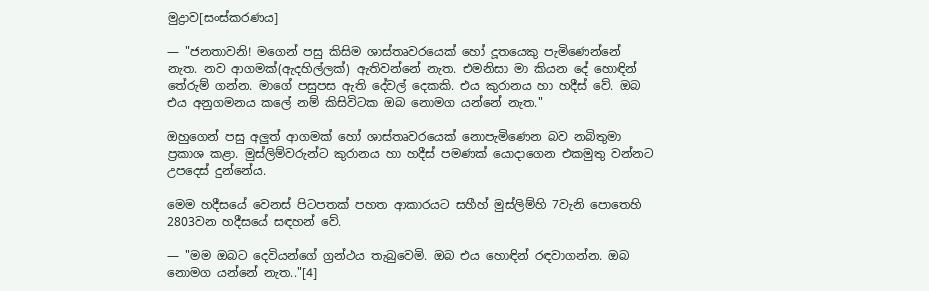මුද්‍රාව[සංස්කරණය]

— "ජනතාවනි! මගෙන් පසු කිසිම ශාස්තෘවරයෙක් හෝ දූතයෙකු පැමිණෙන්නේ නැත. නව ආගමක්(ඇදහිල්ලක්) ඇතිවන්නේ නැත. එමනිසා මා කියන දේ හොඳින් තේරුම් ගන්න. මාගේ පසුපස ඇති දේවල් දෙකකි. එය කුරානය හා හදීස් වේ. ඔබ එය අනුගමනය කලේ නම් කිසිවිටක ඔබ නොමග යන්නේ නැත."

ඔහුගෙන් පසු අලුත් ආගමක් හෝ ශාස්තෘවරයෙක් නොපැමිණෙන බව නබිතුමා ප්‍රකාශ කළා. මුස්ලිම්වරුන්ට කුරානය හා හදීස් පමණක් යොදාගෙන එකමුතු වන්නට උපදෙස් දුන්නේය.

මෙම හදීසයේ වෙනස් පිටපතක් පහත ආකාරයට සහීහ් මුස්ලිම්හි 7වැනි පොතෙහි 2803වන හදීසයේ සඳහන් වේ.

— "මම ඔබට දෙවියන්ගේ ග්‍රන්ථය තැබුවෙමි. ඔබ එය හොඳින් රඳවාගන්න. ඔබ නොමග යන්නේ නැත.."[4]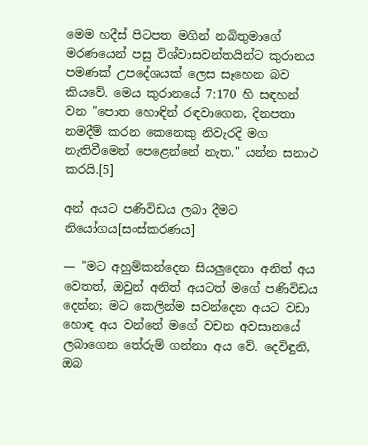මෙම හදීස් පිටපත මගින් නබිතුමාගේ මරණයෙන් පසු විශ්වාසවන්තයින්ට කුරානය පමණක් උපදේශයක් ලෙස සෑහෙන බව කියවේ. මෙය කුරානයේ 7:170 හි සඳහන් වන "පොත හොඳින් රඳවාගෙන, දිනපතා නමදීම් කරන කෙනෙකු නිවැරදි මග නැතිවීමෙන් පෙළෙන්නේ නැත." යන්න සනාථ කරයි.[5]

අන් අයට පණිවිඩය ලබා දීමට නියෝගය[සංස්කරණය]

— "මට අහුම්කන්දෙන සියලුදෙනා අනිත් අය වෙතත්, ඔවුන් අනිත් අයටත් මගේ පණිවිඩය දෙන්න; මට කෙලින්ම සවන්දෙන අයට වඩා හොඳ අය වන්නේ මගේ වචන අවසානයේ ලබාගෙන තේරුම් ගන්නා අය වේ. දෙවිඳුනි, ඔබ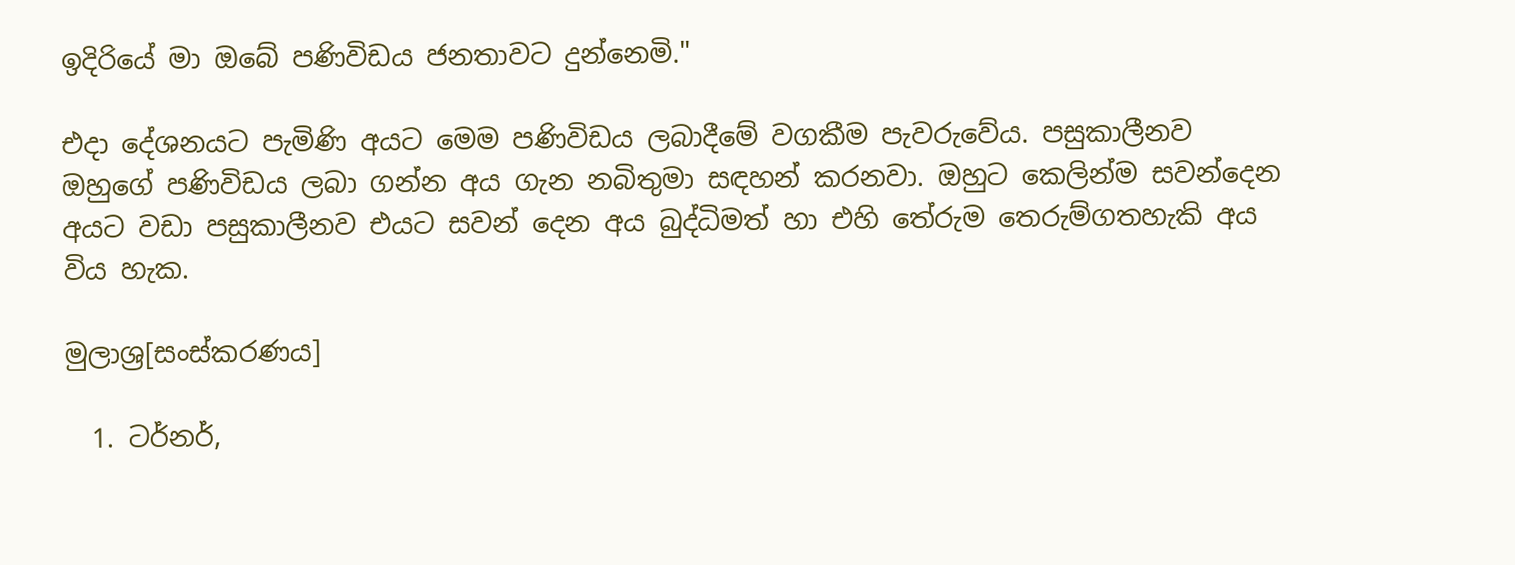ඉදිරියේ මා ඔබේ පණිවිඩය ජනතාවට දුන්නෙමි."

එදා දේශනයට පැමිණි අයට මෙම පණිවිඩය ලබාදීමේ වගකීම පැවරුවේය. පසුකාලීනව ඔහුගේ පණිවිඩය ලබා ගන්න අය ගැන නබිතුමා සඳහන් කරනවා. ඔහුට කෙලින්ම සවන්දෙන අයට වඩා පසුකාලීනව එයට සවන් දෙන අය බුද්ධිමත් හා එහි තේරුම තෙරුම්ගතහැකි අය විය හැක.

මුලාශ්‍ර[සංස්කරණය]

  1. ටර්නර්,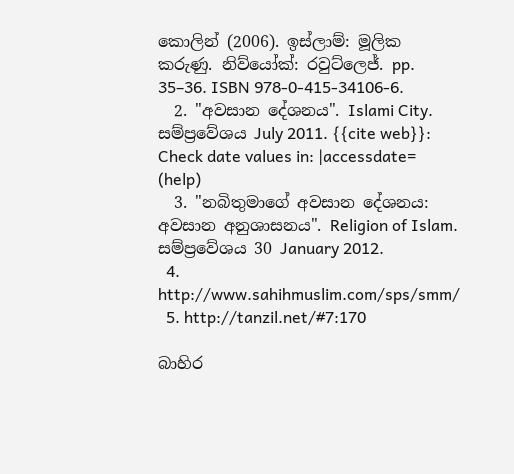කොලින් (2006). ඉස්ලාම්: මූලික කරුණු. නිව්යෝක්: රවුට්ලෙජ්. pp. 35–36. ISBN 978-0-415-34106-6.
  2. "අවසාන දේශනය". Islami City. සම්ප්‍රවේශය July 2011. {{cite web}}: Check date values in: |accessdate= (help)
  3. "නබිතුමාගේ අවසාන දේශනය: අවසාන අනුශාසනය". Religion of Islam. සම්ප්‍රවේශය 30 January 2012.
  4. http://www.sahihmuslim.com/sps/smm/
  5. http://tanzil.net/#7:170

බාහිර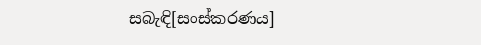සබැඳි[සංස්කරණය]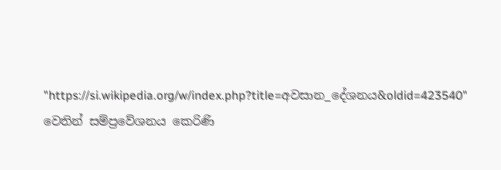"https://si.wikipedia.org/w/index.php?title=අවසාන_දේශනය&oldid=423540" වෙතින් සම්ප්‍රවේශනය කෙරිණි